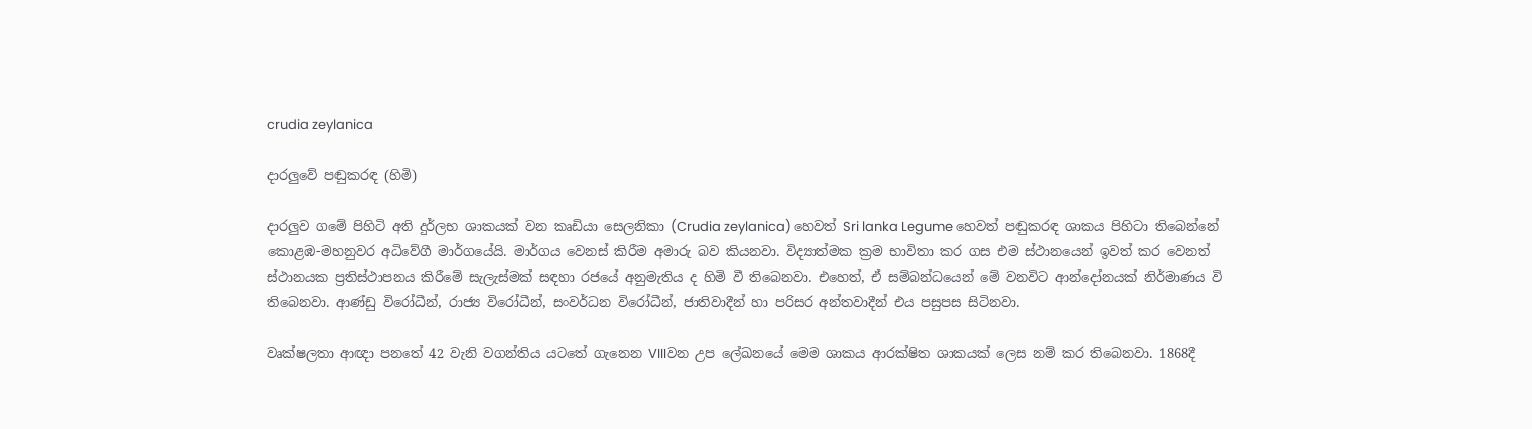crudia zeylanica

දාරලුවේ පඬුකරඳ (හිමි)

දාරලුව ගමේ පිහිටි අති දුර්ලභ ශාකයක් වන කෘඩියා සෙලනිකා (Crudia zeylanica) හෙවත් Sri lanka Legume හෙවත් පඬුකරඳ ශාකය පිහිටා තිබෙන්නේ කොළඹ-මහනුවර අධිවේගී මාර්ගයේයි. මාර්ගය වෙනස් කිරීම අමාරු බව කියනවා. විද්‍යාත්මක ක්‍රම භාවිතා කර ගස එම ස්ථානයෙන් ඉවත් කර වෙනත් ස්ථානයක ප්‍රතිස්ථාපනය කිරීමේ සැලැස්මක් සඳහා රජයේ අනුමැතිය ද හිමි වී තිබෙනවා. එහෙත්, ඒ සම්බන්ධයෙන් මේ වනවිට ආන්දෝනයක් නිර්මාණය වි තිබෙනවා. ආණ්ඩු විරෝධීන්, රාජ්‍ය විරෝධීන්, සංවර්ධන විරෝධීන්, ජාතිවාදීන් හා පරිසර අන්තවාදීන් එය පසුපස සිටිනවා.

වෘක්ෂලතා ආඥා පනතේ 42 වැනි වගන්තිය යටතේ ගැනෙන VIIIවන උප ලේඛනයේ මෙම ශාකය ආරක්ෂිත ශාකයක් ලෙස නම් කර තිබෙනවා. 1868දී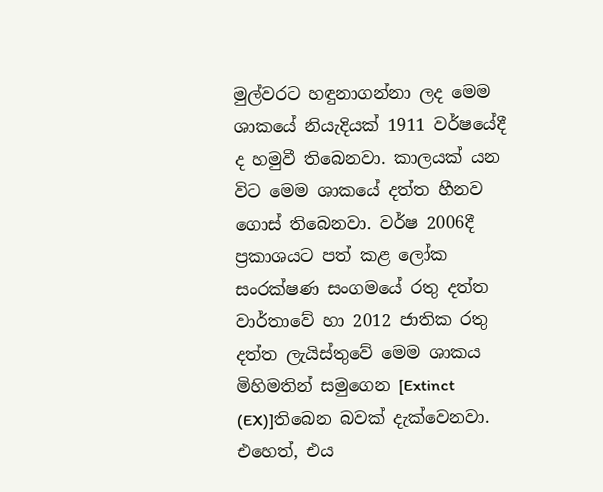මුල්වරට හඳුනාගන්නා ලද මෙම ශාකයේ නියැදියක් 1911 වර්ෂයේදී ද හමුවී තිබෙනවා. කාලයක් යන විට මෙම ශාකයේ දත්ත හීනව ගොස් තිබෙනවා. වර්ෂ 2006දී ප්‍රකාශයට පත් කළ ලෝක සංරක්ෂණ සංගමයේ රතු දත්ත වාර්තාවේ හා 2012 ජාතික රතු දත්ත ලැයිස්තුවේ මෙම ශාකය මිහිමතින් සමුගෙන [Extinct (EX)]තිබෙන බවක් දැක්වෙනවා. එහෙත්, එය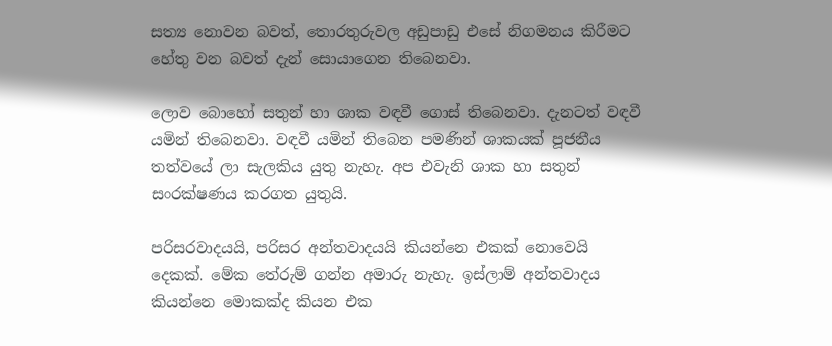සත්‍ය නොවන බවත්, තොරතුරුවල අඩුපාඩු එසේ නිගමනය කිරීමට හේතු වන බවත් දැන් සොයාගෙන තිබෙනවා.

ලොව බොහෝ සතුන් හා ශාක වඳවී ගොස් තිබෙනවා. දැනටත් වඳවී යමින් තිබෙනවා. වඳවී යමින් තිබෙන පමණින් ශාකයක් පූජනීය තත්වයේ ලා සැලකිය යුතු නැහැ. අප එවැනි ශාක හා සතුන් සංරක්ෂණය කරගත යුතුයි.

පරිසරවාදයයි, පරිසර අන්තවාදයයි කියන්නෙ එකක් නොවෙයි දෙකක්. මේක තේරුම් ගන්න අමාරු නැහැ. ඉස්ලාම් අන්තවාදය කියන්නෙ මොකක්ද කියන එක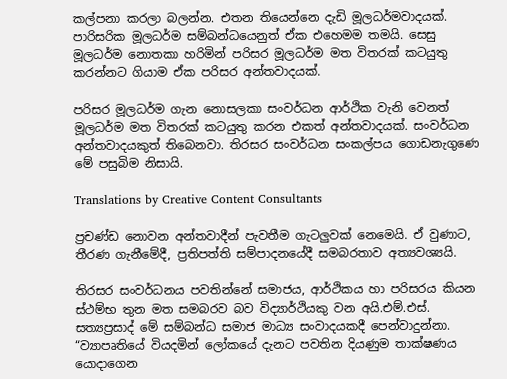කල්පනා කරලා බලන්න. එතන තියෙන්නෙ දැඩි මූලධර්මවාදයක්. පාරිසරික මූලධර්ම සම්බන්ධයෙනුත් ඒක එහෙමම තමයි. සෙසු මූලධර්ම නොතකා හරිමින් පරිසර මූලධර්ම මත විතරක් කටයුතු කරන්නට ගියාම ඒක පරිසර අන්තවාදයක්.

පරිසර මූලධර්ම ගැන නොසලකා සංවර්ධන ආර්ථික වැනි වෙනත් මූලධර්ම මත විතරක් කටයුතු කරන එකත් අන්තවාදයක්. සංවර්ධන අන්තවාදයකුත් තිබෙනවා. තිරසර සංවර්ධන සංකල්පය ගොඩනැගුණෙ මේ පසුබිම නිසායි.

Translations by Creative Content Consultants

ප්‍රචණ්ඩ නොවන අන්තවාදීන් පැවතීම ගැටලුවක් නෙමෙයි. ඒ වුණාට, තීරණ ගැනීමේදී, ප්‍රතිපත්ති සම්පාදනයේදී සමබරතාව අත්‍යවශ්‍යයි.

තිරසර සංවර්ධනය පවතින්නේ සමාජය, ආර්ථිකය හා පරිසරය කියන ස්ථම්භ තුන මත සමබරව බව විද්‍යාර්ථියකු වන අයි.එම්.එස්. සත්‍යප්‍රසාද් මේ සම්බන්ධ සමාජ මාධ්‍ය සංවාදයකදී පෙන්වාදුන්නා. “ව්‍යාපෘතියේ වියදමින් ලෝකයේ දැනට පවතින දියණුම තාක්ෂණය යොදාගෙන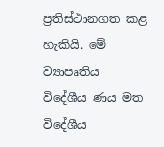ප්‍රතිස්ථානගත කළ හැකියි. මේ ව්‍යාපෘතිය විදේශීය ණය මත විදේශීය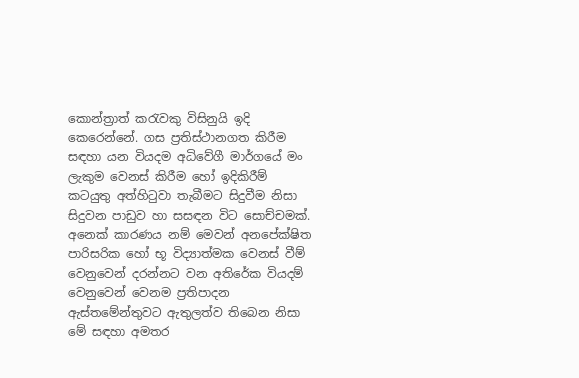කොන්ත්‍රාත් කරැවකු විසිනුයි ඉදි කෙරෙන්නේ. ගස ප්‍රතිස්ථානගත කිරීම සඳහා යන වියදම අධිවේගී මාර්ගයේ මං ලැකුම වෙනස් කිරීම හෝ ඉදිකිරීම් කටයුතු අත්හිටුවා තැබීමට සිදුවීම නිසා සිදුවන පාඩුව හා සසඳන විට සොච්චමක්. අනෙක් කාරණය නම් මෙවන් අනපේක්ෂිත පාරිසරික හෝ භූ විද්‍යාත්මක වෙනස් වීම් වෙනුවෙන් දරන්නට වන අතිරේක වියදම් වෙනුවෙන් වෙනම ප්‍රතිපාදන ඇස්තමේන්තුවට ඇතුලත්ව තිබෙන නිසා මේ සඳහා අමතර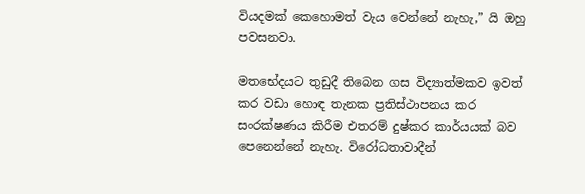වියදමක් කෙහොමත් වැය වෙන්නේ නැහැ,” යි ඔහු පවසනවා.

මතභේදයට තුඩුදී තිබෙන ගස විද්‍යාත්මකව ඉවත් කර වඩා හොඳ තැනක ප්‍රතිස්ථාපනය කර සංරක්ෂණය කිරීම එතරම් දුෂ්කර කාර්යයක් බව පෙනෙන්නේ නැහැ. විරෝධතාවාදීන්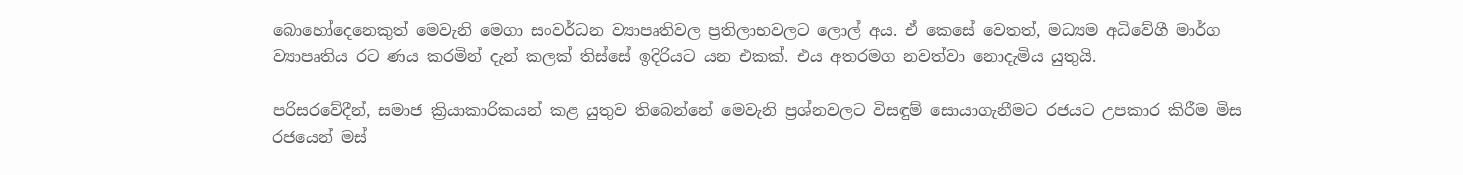බොහෝදෙනෙකුත් මෙවැනි මෙගා සංවර්ධන ව්‍යාපෘතිවල ප්‍රතිලාභවලට ලොල් අය. ඒ කෙසේ වෙතත්, මධ්‍යම අධිවේගී මාර්ග ව්‍යාපෘතිය රට ණය කරමින් දැන් කලක් තිස්සේ ඉදිරියට යන එකක්. එය අතරමග නවත්වා නොදැමිය යුතුයි.

පරිසරවේදීන්, සමාජ ක්‍රියාකාරිකයන් කළ යුතුව තිබෙන්නේ මෙවැනි ප්‍රශ්නවලට විසඳුම් සොයාගැනීමට රජයට උපකාර කිරීම මිස රජයෙන් මස්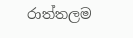රාත්තලම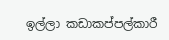ඉල්ලා කඩාකප්පල්කාරී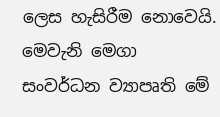ලෙස හැසිරීම නොවෙයි. මෙවැනි මෙගා සංවර්ධන ව්‍යාපෘති මේ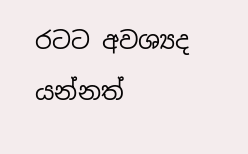රටට අවශ්‍යද යන්නත්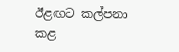ඊළඟට කල්පනා කළ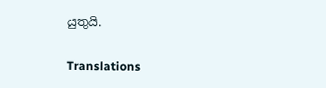යුතුයි.

Translations